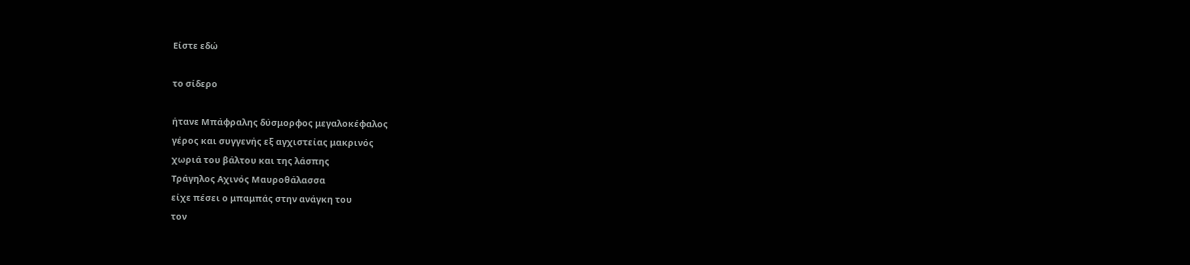Είστε εδώ

το σίδερο

ήτανε Μπάφραλης δύσμορφος μεγαλοκέφαλος
γέρος και συγγενής εξ αγχιστείας μακρινός
χωριά του βάλτου και της λάσπης
Τράγηλος Αχινός Μαυροθάλασσα
είχε πέσει ο μπαμπάς στην ανάγκη του
τον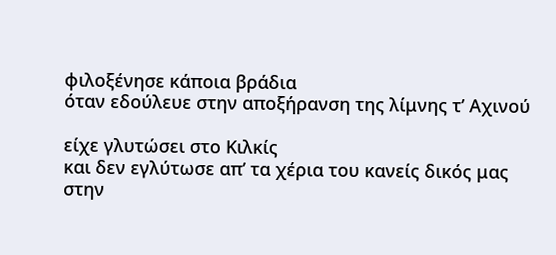φιλοξένησε κάποια βράδια
όταν εδούλευε στην αποξήρανση της λίμνης τ’ Αχινού

είχε γλυτώσει στο Κιλκίς
και δεν εγλύτωσε απ’ τα χέρια του κανείς δικός μας
στην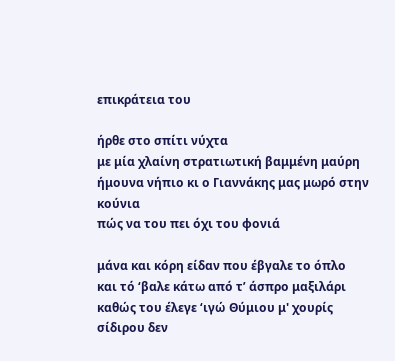επικράτεια του

ήρθε στο σπίτι νύχτα
με μία χλαίνη στρατιωτική βαμμένη μαύρη
ήμουνα νήπιο κι ο Γιαννάκης μας μωρό στην κούνια
πώς να του πει όχι του φονιά

μάνα και κόρη είδαν που έβγαλε το όπλο
και τό ‘βαλε κάτω από τ’ άσπρο μαξιλάρι
καθώς του έλεγε ‘ιγώ Θύμιου μ' χουρίς σίδιρου δεν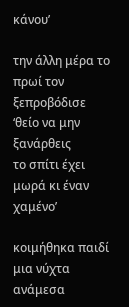κάνου’

την άλλη μέρα το πρωί τον ξεπροβόδισε
‘θείο να μην ξανάρθεις
το σπίτι έχει μωρά κι έναν χαμένο’

κοιμήθηκα παιδί μια νύχτα
ανάμεσα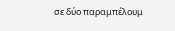σε δύο παραμπέλουμ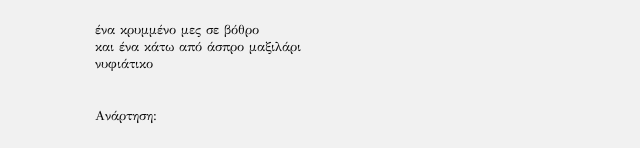ένα κρυμμένο μες σε βόθρο
και ένα κάτω από άσπρο μαξιλάρι
νυφιάτικο


Ανάρτηση: